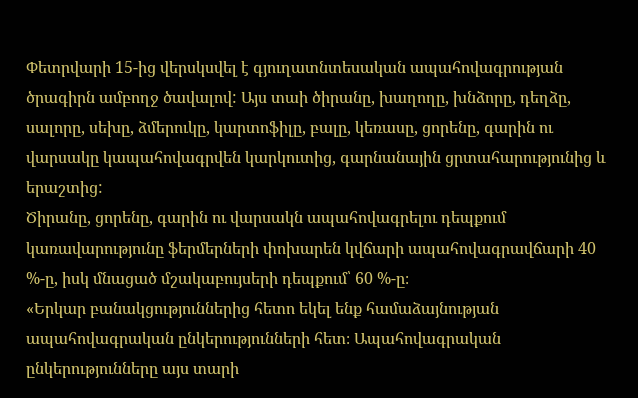Փետրվարի 15-ից վերսկսվել է գյուղատնտեսական ապահովագրության ծրագիրն ամբողջ ծավալով: Այս տաի ծիրանը, խաղողը, խնձորը, դեղձը, սալորը, սեխը, ձմերուկը, կարտոֆիլը, բալը, կեռասը, ցորենը, գարին ու վարսակը կապահովագրվեն կարկուտից, գարնանային ցրտահարությունից և երաշտից:
Ծիրանը, ցորենը, գարին ու վարսակն ապահովագրելու դեպքում կառավարությունը ֆերմերների փոխարեն կվճարի ապահովագրավճարի 40 %-ը, իսկ մնացած մշակաբույսերի դեպքում՝ 60 %-ը։
«Երկար բանակցություններից հետո եկել ենք համաձայնության ապահովագրական ընկերությունների հետ։ Ապահովագրական ընկերությունները այս տարի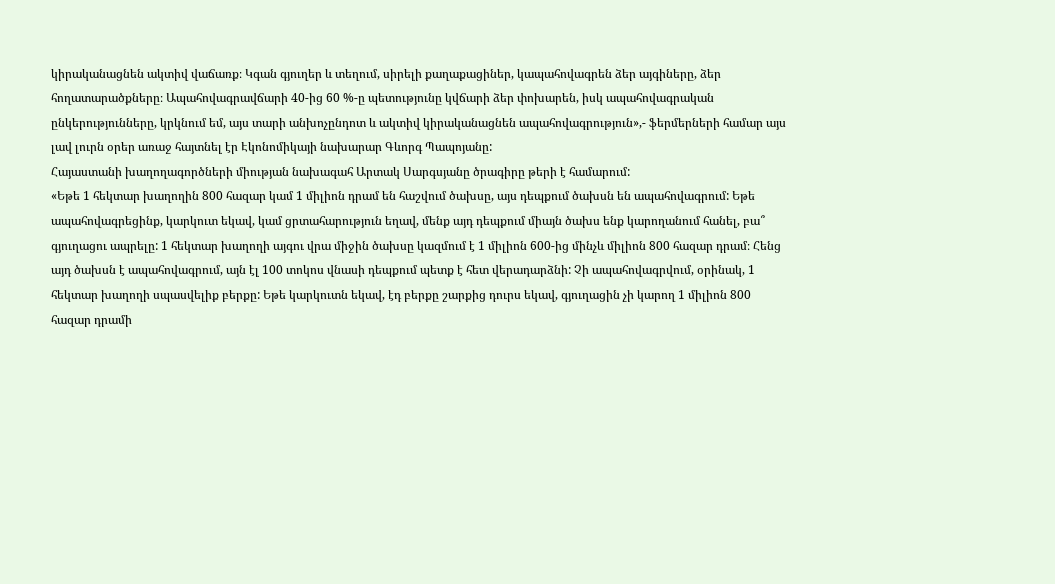կիրականացնեն ակտիվ վաճառք։ Կգան գյուղեր և տեղում, սիրելի քաղաքացիներ, կապահովագրեն ձեր այգիները, ձեր հողատարածքները։ Ապահովագրավճարի 40-ից 60 %-ը պետությունը կվճարի ձեր փոխարեն, իսկ ապահովագրական ընկերությունները, կրկնում եմ, այս տարի անխոչընդոտ և ակտիվ կիրականացնեն ապահովագրություն»,- ֆերմերների համար այս լավ լուրն օրեր առաջ հայտնել էր Էկոնոմիկայի նախարար Գևորգ Պապոյանը:
Հայաստանի խաղողագործների միության նախագահ Արտակ Սարգսյանը ծրագիրը թերի է համարում:
«Եթե 1 հեկտար խաղողին 800 հազար կամ 1 միլիոն դրամ են հաշվում ծախսը, այս դեպքում ծախսն են ապահովագրում: Եթե ապահովագրեցինք, կարկուտ եկավ, կամ ցրտահարություն եղավ, մենք այդ դեպքում միայն ծախս ենք կարողանում հանել, բա՞ գյուղացու ապրելը: 1 հեկտար խաղողի այգու վրա միջին ծախսը կազմում է 1 միլիոն 600-ից մինչև միլիոն 800 հազար դրամ։ Հենց այդ ծախսն է ապահովագրում, այն էլ 100 տոկոս վնասի դեպքում պետք է հետ վերադարձնի: Չի ապահովագրվում, օրինակ, 1 հեկտար խաղողի սպասվելիք բերքը: Եթե կարկուտն եկավ, էդ բերքը շարքից դուրս եկավ, գյուղացին չի կարող 1 միլիոն 800 հազար դրամի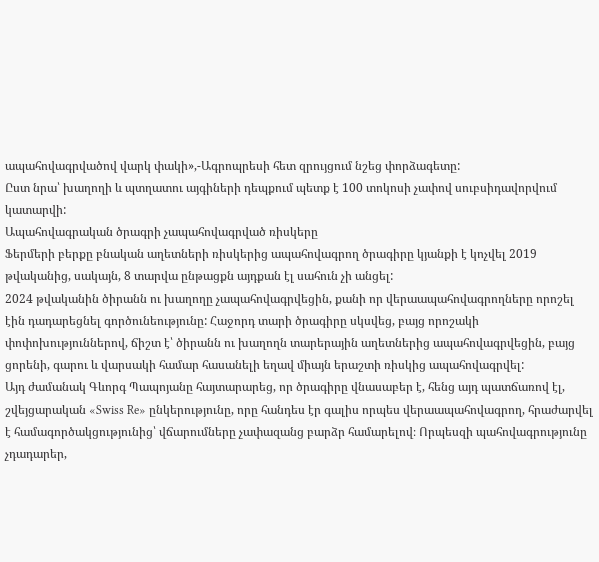ապահովագրվածով վարկ փակի»,-Ագրոպրեսի հետ զրույցում նշեց փորձագետը:
Ըստ նրա՝ խաղողի և պտղատու այգիների դեպքում պետք է 100 տոկոսի չափով սուբսիդավորվում կատարվի:
Ապահովագրական ծրագրի չապահովագրված ռիսկերը
Ֆերմերի բերքը բնական աղետների ռիսկերից ապահովագրող ծրագիրը կյանքի է կոչվել 2019 թվականից, սակայն, 8 տարվա ընթացքն այդքան էլ սահուն չի անցել:
2024 թվականին ծիրանն ու խաղողը չապահովագրվեցին, քանի որ վերաապահովագրողները որոշել էին դադարեցնել գործունեությունը: Հաջորդ տարի ծրագիրը սկսվեց, բայց որոշակի փոփոխություններով, ճիշտ է՝ ծիրանն ու խաղողն տարերային աղետներից ապահովագրվեցին, բայց ցորենի, գարու և վարսակի համար հասանելի եղավ միայն երաշտի ռիսկից ապահովագրվել:
Այդ ժամանակ Գևորգ Պապոյանը հայտարարեց, որ ծրագիրը վնասաբեր է, հենց այդ պատճառով էլ, շվեյցարական «Swiss Re» ընկերությունը, որը հանդես էր գալիս որպես վերաապահովագրող, հրաժարվել է համագործակցությունից՝ վճարումները չափազանց բարձր համարելով։ Որպեսզի պահովագրությունը չդադարեր,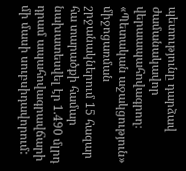պետությունը դարձավ ժամանակավոր վերաապահովագրող։ «Պետական աջակցություն» միջոցառման շրջանակներում 15 հազար հա տարածքի համար նախատեսվել էր 1.490 մլրդ դրամ ապահովագրավճարի մի մասի սուբսիդավորում: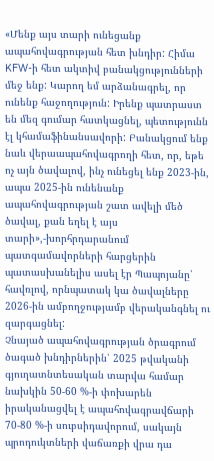«Մենք այս տարի ունեցանք ապահովագրության հետ խնդիր: Հիմա KFW-ի հետ ակտիվ բանակցությունների մեջ ենք: Կարող եմ արձանագրել, որ ունենք հաջողություն: Իրենք պատրաստ են մեզ գումար հատկացնել, պետությունն էլ կհամաֆինանսավորի: Բանակցում ենք նաև վերաապահովագրողի հետ, որ, եթե ոչ այն ծավալով, ինչ ունեցել ենք 2023-ին, ապա 2025-ին ունենանք ապահովագրության շատ ավելի մեծ ծավալ, քան եղել է այս տարի»,-խորհրդարանում պատգամավորների հարցերին պատասխանելիս ասել էր Պապոյանը՝ հավռլով, որնպատակ կա ծավալները 2026-ին ամբողջությամբ վերականգնել ու զարգացնել:
Չնայած ապահովագրության ծրագրում ծագած խնդիրներին՝ 2025 թվականի գյուղատնտեսական տարվա համար նախկին 50-60 %-ի փոխարեն իրականացվել է ապահովագրավճարի 70-80 %-ի սուբսիդավորում, սակայն պրոդուկտների վաճառքի վրա դա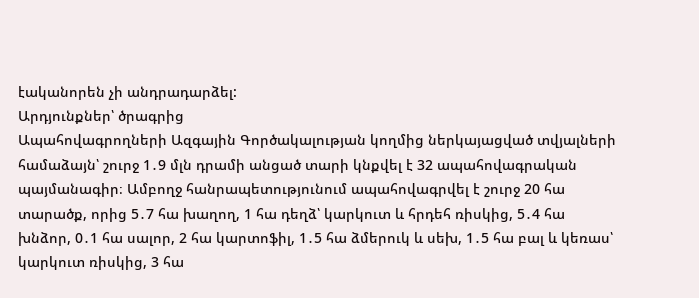էականորեն չի անդրադարձել:
Արդյունքներ՝ ծրագրից
Ապահովագրողների Ազգային Գործակալության կողմից ներկայացված տվյալների համաձայն՝ շուրջ 1․9 մլն դրամի անցած տարի կնքվել է 32 ապահովագրական պայմանագիր։ Ամբողջ հանրապետությունում ապահովագրվել է շուրջ 20 հա տարածք, որից 5․7 հա խաղող, 1 հա դեղձ՝ կարկուտ և հրդեհ ռիսկից, 5․4 հա խնձոր, 0․1 հա սալոր, 2 հա կարտոֆիլ, 1․5 հա ձմերուկ և սեխ, 1․5 հա բալ և կեռաս՝ կարկուտ ռիսկից, 3 հա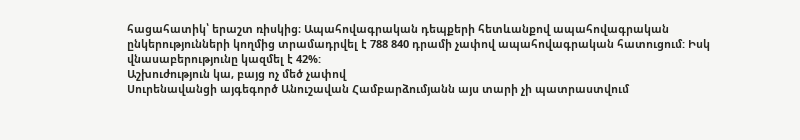հացահատիկ՝ երաշտ ռիսկից։ Ապահովագրական դեպքերի հետևանքով ապահովագրական ընկերությունների կողմից տրամադրվել է 788 840 դրամի չափով ապահովագրական հատուցում: Իսկ վնասաբերությունը կազմել է 42%:
Աշխուժություն կա, բայց ոչ մեծ չափով
Սուրենավանցի այգեգործ Անուշավան Համբարձումյանն այս տարի չի պատրաստվում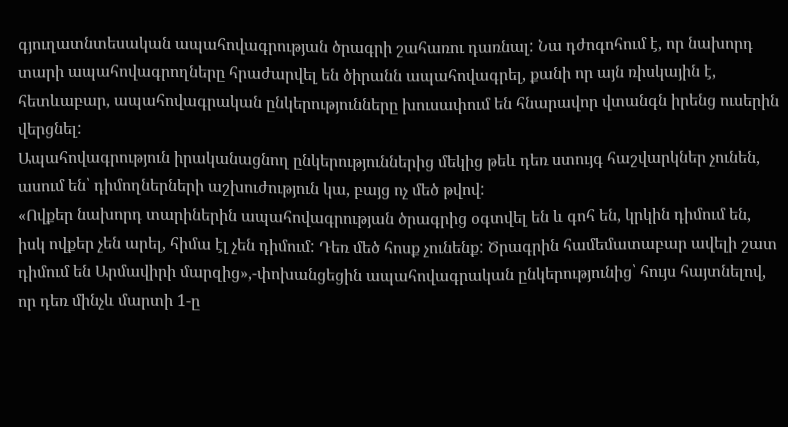գյուղատնտեսական ապահովագրության ծրագրի շահառու դառնալ: Նա դժոգոհում է, որ նախորդ տարի ապահովագրողները հրաժարվել են ծիրանն ապահովագրել, քանի որ այն ռիսկային է, հետևաբար, ապահովագրական ընկերությունները խուսափում են հնարավոր վտանգն իրենց ուսերին վերցնել:
Ապահովագրություն իրականացնող ընկերություններից մեկից թեև դեռ ստույգ հաշվարկներ չունեն, ասում են՝ դիմողներների աշխուժություն կա, բայց ոչ մեծ թվով:
«Ովքեր նախորդ տարիներին ապահովագրության ծրագրից օգտվել են և գոհ են, կրկին դիմում են, իսկ ովքեր չեն արել, հիմա էլ չեն դիմում: Դեռ մեծ հոսք չունենք: Ծրագրին համեմատաբար ավելի շատ դիմում են Արմավիրի մարզից»,-փոխանցեցին ապահովագրական ընկերությունից՝ հույս հայտնելով, որ դեռ մինչև մարտի 1-ը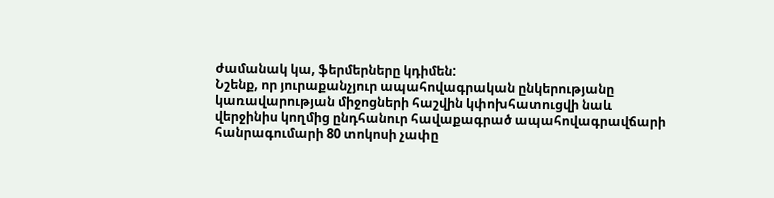ժամանակ կա, ֆերմերները կդիմեն:
Նշենք, որ յուրաքանչյուր ապահովագրական ընկերությանը կառավարության միջոցների հաշվին կփոխհատուցվի նաև վերջինիս կողմից ընդհանուր հավաքագրած ապահովագրավճարի հանրագումարի 80 տոկոսի չափը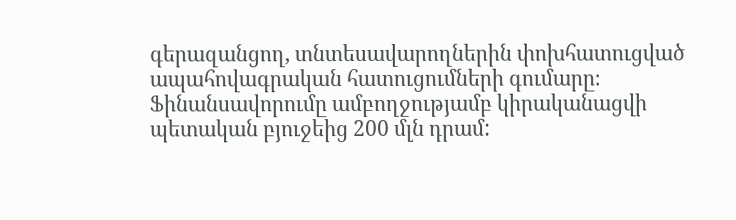գերազանցող, տնտեսավարողներին փոխհատուցված ապահովագրական հատուցումների գումարը։ Ֆինանսավորումը ամբողջությամբ կիրականացվի պետական բյուջեից 200 մլն դրամ: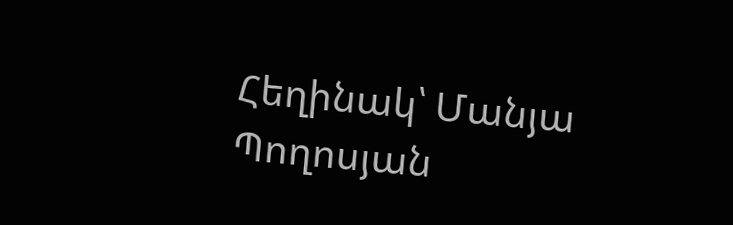Հեղինակ՝ Մանյա Պողոսյան